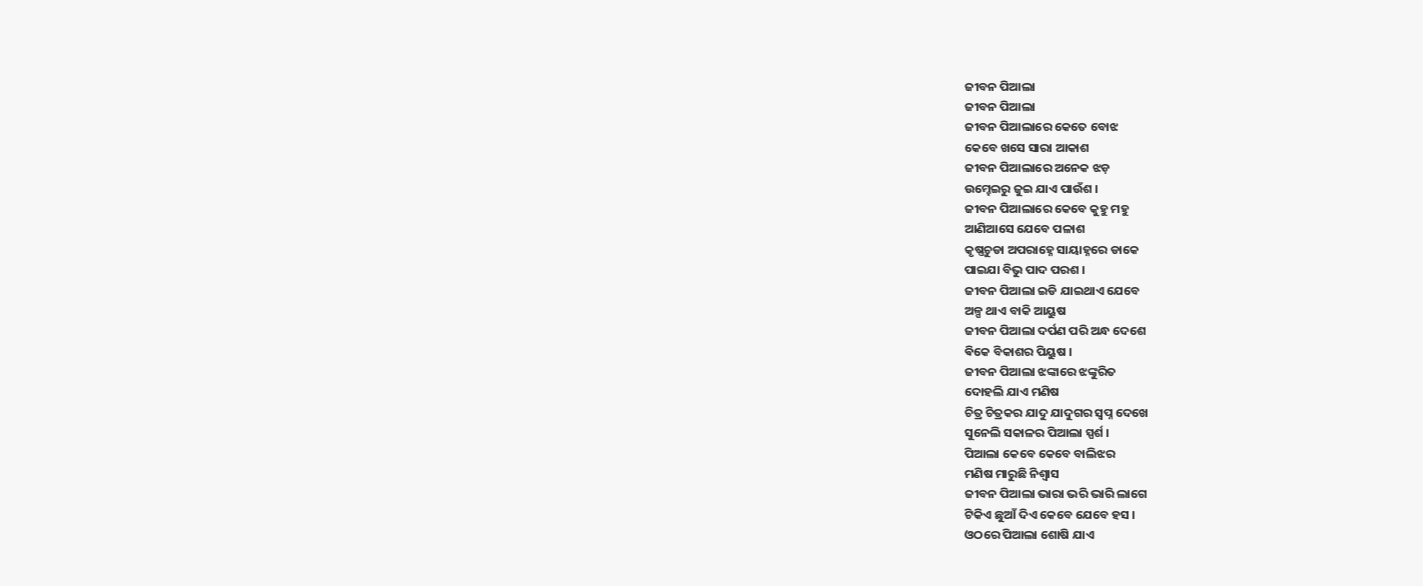ଜୀବନ ପିଆଲା
ଜୀବନ ପିଆଲା
ଜୀବନ ପିଆଲାରେ କେତେ ବୋଝ
କେବେ ଖସେ ସାରା ଆକାଶ
ଜୀବନ ପିଆଲାରେ ଅନେକ ଝଡ଼
ଉମ୍ହେଇରୁ ଜୁଇ ଯାଏ ପାଉଁଶ ।
ଜୀବନ ପିଆଲାରେ କେବେ କୁହୁ ମହୁ
ଆଣିଆସେ ଯେବେ ପଳାଶ
କୃଷ୍ଣଚୁଡା ଅପରାହ୍ନେ ସାୟାହ୍ନରେ ଡାକେ
ପାଇଯା ବିଭୁ ପାଦ ପରଶ ।
ଜୀବନ ପିଆଲା ଇଡି ଯାଇଥାଏ ଯେବେ
ଅଳ୍ପ ଥାଏ ବାକି ଆୟୁଷ
ଜୀବନ ପିଆଲା ଦର୍ପଣ ପରି ଅନ୍ଧ ଦେଶେ
ଵିକେ ବିକାଶର ପିୟୁଷ ।
ଜୀବନ ପିଆଲା ଝଙ୍କାରେ ଝଙ୍କୁରିତ
ଦୋହଲି ଯାଏ ମଣିଷ
ଚିତ୍ର ଚିତ୍ରକର ଯାଦୁ ଯାଦୁଗର ସ୍ବପ୍ନ ଦେଖେ
ସୁନେଲି ସକାଳର ପିଆଲା ସ୍ପର୍ଶ ।
ପିଆଲା କେବେ କେବେ ବାଲିଝର
ମଣିଷ ମାରୁଛି ନିଶ୍ୱାସ
ଜୀବନ ପିଆଲା ଭାରା ଭରି ଭାରି ଲାଗେ
ଟିକିଏ ଛୁଆଁ ଦିଏ କେବେ ଯେବେ ହସ ।
ଓଠରେ ପିଆଲା ଶୋଷି ଯାଏ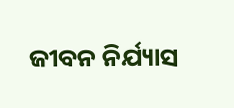ଜୀବନ ନିର୍ଯ୍ୟାସ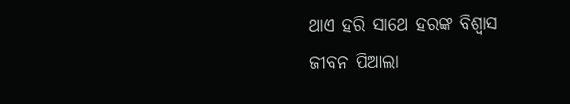ଥାଏ ହରି ସାଥେ ହରଙ୍କ ବିଶ୍ୱାସ
ଜୀବନ ପିଆଲା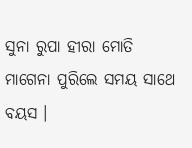ସୁନା ରୁପା ହୀରା ମୋତି
ମାଗେନା ପୁରିଲେ ସମୟ ସାଥେ ବୟସ ।